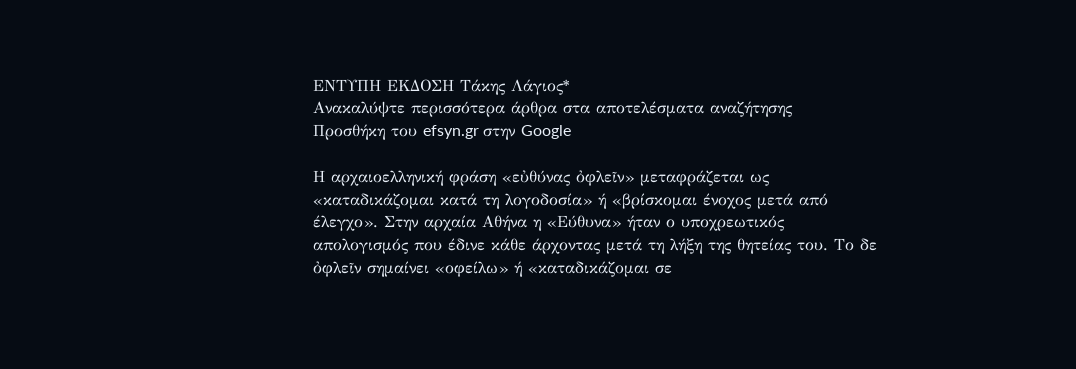ΕΝΤΥΠΗ ΕΚΔΟΣΗ Τάκης Λάγιος*
Ανακαλύψτε περισσότερα άρθρα στα αποτελέσματα αναζήτησης
Προσθήκη του efsyn.gr στην Google

Η αρχαιοελληνική φράση «εὐθύνας ὀφλεῖν» μεταφράζεται ως «καταδικάζομαι κατά τη λογοδοσία» ή «βρίσκομαι ένοχος μετά από έλεγχο». Στην αρχαία Αθήνα η «Εύθυνα» ήταν ο υποχρεωτικός απολογισμός που έδινε κάθε άρχοντας μετά τη λήξη της θητείας του. Το δε ὀφλεῖν σημαίνει «οφείλω» ή «καταδικάζομαι σε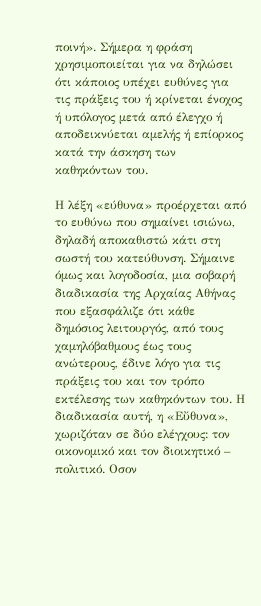ποινή». Σήμερα η φράση χρησιμοποιείται για να δηλώσει ότι κάποιος υπέχει ευθύνες για τις πράξεις του ή κρίνεται ένοχος ή υπόλογος μετά από έλεγχο ή αποδεικνύεται αμελής ή επίορκος κατά την άσκηση των καθηκόντων του.

Η λέξη «εύθυνα» προέρχεται από το ευθύνω που σημαίνει ισιώνω, δηλαδή αποκαθιστώ κάτι στη σωστή του κατεύθυνση. Σήμαινε όμως και λογοδοσία, μια σοβαρή διαδικασία της Αρχαίας Αθήνας που εξασφάλιζε ότι κάθε δημόσιος λειτουργός, από τους χαμηλόβαθμους έως τους ανώτερους, έδινε λόγο για τις πράξεις του και τον τρόπο εκτέλεσης των καθηκόντων του. Η διαδικασία αυτή, η «Εὔθυνα», χωριζόταν σε δύο ελέγχους: τον οικονομικό και τον διοικητικό – πολιτικό. Οσον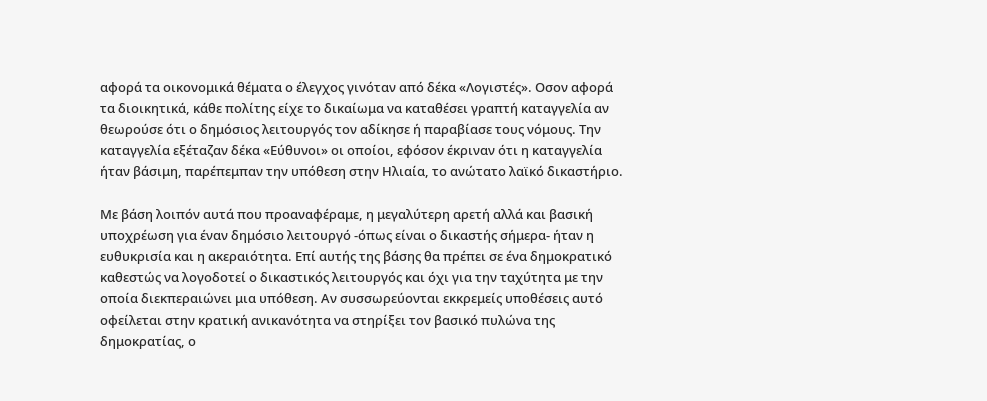αφορά τα οικονομικά θέματα ο έλεγχος γινόταν από δέκα «Λογιστές». Οσον αφορά τα διοικητικά, κάθε πολίτης είχε το δικαίωμα να καταθέσει γραπτή καταγγελία αν θεωρούσε ότι ο δημόσιος λειτουργός τον αδίκησε ή παραβίασε τους νόμους. Την καταγγελία εξέταζαν δέκα «Εύθυνοι» οι οποίοι, εφόσον έκριναν ότι η καταγγελία ήταν βάσιμη, παρέπεμπαν την υπόθεση στην Ηλιαία, το ανώτατο λαϊκό δικαστήριο.

Με βάση λοιπόν αυτά που προαναφέραμε, η μεγαλύτερη αρετή αλλά και βασική υποχρέωση για έναν δημόσιο λειτουργό -όπως είναι ο δικαστής σήμερα- ήταν η ευθυκρισία και η ακεραιότητα. Επί αυτής της βάσης θα πρέπει σε ένα δημοκρατικό καθεστώς να λογοδοτεί ο δικαστικός λειτουργός και όχι για την ταχύτητα με την οποία διεκπεραιώνει μια υπόθεση. Αν συσσωρεύονται εκκρεμείς υποθέσεις αυτό οφείλεται στην κρατική ανικανότητα να στηρίξει τον βασικό πυλώνα της δημοκρατίας, ο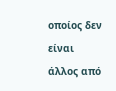οποίος δεν είναι άλλος από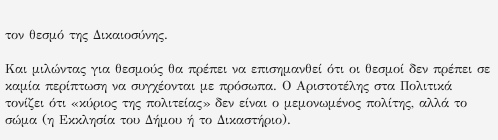τον θεσμό της Δικαιοσύνης.

Και μιλώντας για θεσμούς θα πρέπει να επισημανθεί ότι οι θεσμοί δεν πρέπει σε καμία περίπτωση να συγχέονται με πρόσωπα. Ο Αριστοτέλης στα Πολιτικά τονίζει ότι «κύριος της πολιτείας» δεν είναι ο μεμονωμένος πολίτης, αλλά το σώμα (η Εκκλησία του Δήμου ή το Δικαστήριο).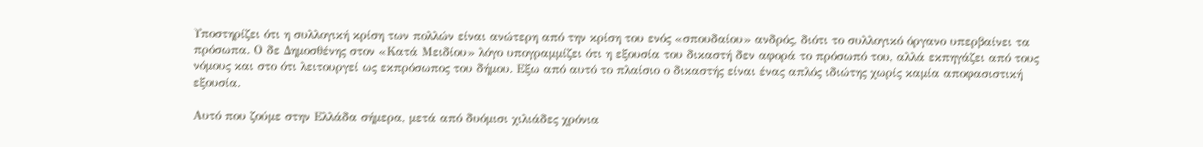Υποστηρίζει ότι η συλλογική κρίση των πολλών είναι ανώτερη από την κρίση του ενός «σπουδαίου» ανδρός, διότι το συλλογικό όργανο υπερβαίνει τα πρόσωπα. Ο δε Δημοσθένης στον «Κατά Μειδίου» λόγο υπογραμμίζει ότι η εξουσία του δικαστή δεν αφορά το πρόσωπό του, αλλά εκπηγάζει από τους νόμους και στο ότι λειτουργεί ως εκπρόσωπος του δήμου. Εξω από αυτό το πλαίσιο ο δικαστής είναι ένας απλός ιδιώτης χωρίς καμία αποφασιστική εξουσία.

Αυτό που ζούμε στην Ελλάδα σήμερα, μετά από δυόμισι χιλιάδες χρόνια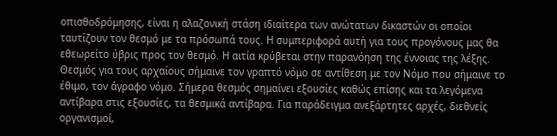οπισθοδρόμησης, είναι η αλαζονική στάση ιδιαίτερα των ανώτατων δικαστών οι οποίοι ταυτίζουν τον θεσμό με τα πρόσωπά τους. Η συμπεριφορά αυτή για τους προγόνους μας θα εθεωρείτο ύβρις προς τον θεσμό. Η αιτία κρύβεται στην παρανόηση της έννοιας της λέξης. Θεσμός για τους αρχαίους σήμαινε τον γραπτό νόμο σε αντίθεση με τον Νόμο που σήμαινε το έθιμο, τον άγραφο νόμο. Σήμερα θεσμός σημαίνει εξουσίες καθώς επίσης και τα λεγόμενα αντίβαρα στις εξουσίες, τα θεσμικά αντίβαρα. Για παράδειγμα ανεξάρτητες αρχές, διεθνείς οργανισμοί,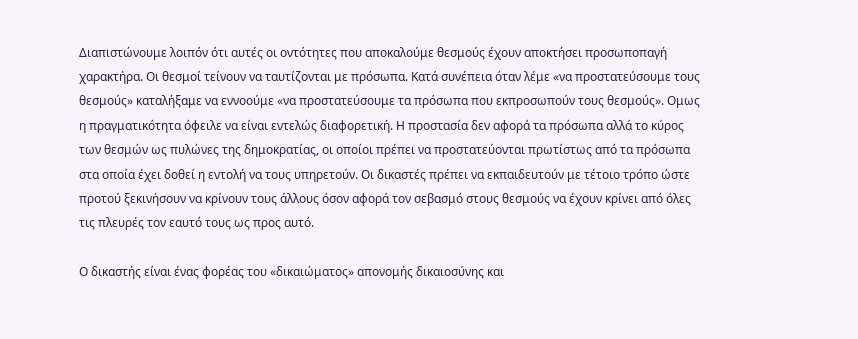Διαπιστώνουμε λοιπόν ότι αυτές οι οντότητες που αποκαλούμε θεσμούς έχουν αποκτήσει προσωποπαγή χαρακτήρα. Οι θεσμοί τείνουν να ταυτίζονται με πρόσωπα. Κατά συνέπεια όταν λέμε «να προστατεύσουμε τους θεσμούς» καταλήξαμε να εννοούμε «να προστατεύσουμε τα πρόσωπα που εκπροσωπούν τους θεσμούς». Ομως η πραγματικότητα όφειλε να είναι εντελώς διαφορετική. Η προστασία δεν αφορά τα πρόσωπα αλλά το κύρος των θεσμών ως πυλώνες της δημοκρατίας, οι οποίοι πρέπει να προστατεύονται πρωτίστως από τα πρόσωπα στα οποία έχει δοθεί η εντολή να τους υπηρετούν. Οι δικαστές πρέπει να εκπαιδευτούν με τέτοιο τρόπο ώστε προτού ξεκινήσουν να κρίνουν τους άλλους όσον αφορά τον σεβασμό στους θεσμούς να έχουν κρίνει από όλες τις πλευρές τον εαυτό τους ως προς αυτό.

Ο δικαστής είναι ένας φορέας του «δικαιώματος» απονομής δικαιοσύνης και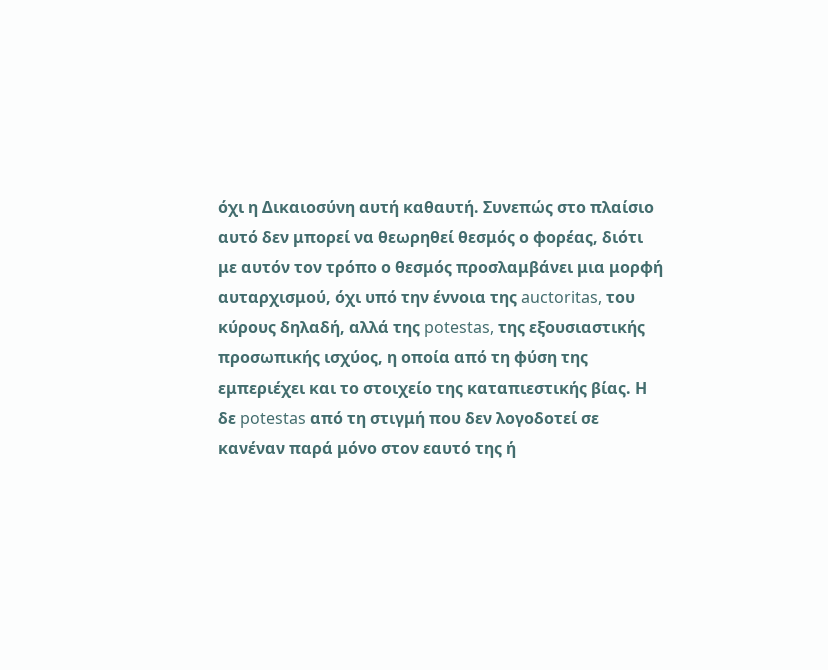όχι η Δικαιοσύνη αυτή καθαυτή. Συνεπώς στο πλαίσιο αυτό δεν μπορεί να θεωρηθεί θεσμός ο φορέας, διότι με αυτόν τον τρόπο ο θεσμός προσλαμβάνει μια μορφή αυταρχισμού, όχι υπό την έννοια της auctoritas, του κύρους δηλαδή, αλλά της potestas, της εξουσιαστικής προσωπικής ισχύος, η οποία από τη φύση της εμπεριέχει και το στοιχείο της καταπιεστικής βίας. Η δε potestas από τη στιγμή που δεν λογοδοτεί σε κανέναν παρά μόνο στον εαυτό της ή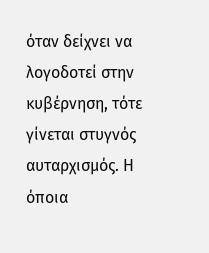όταν δείχνει να λογοδοτεί στην κυβέρνηση, τότε γίνεται στυγνός αυταρχισμός. Η όποια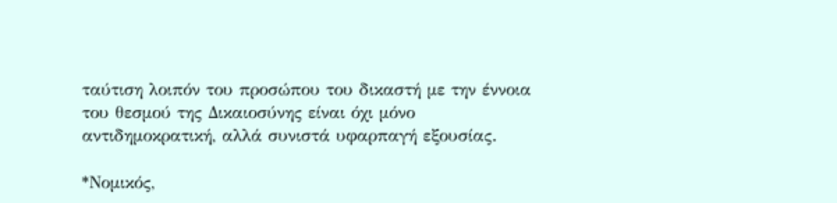ταύτιση λοιπόν του προσώπου του δικαστή με την έννοια του θεσμού της Δικαιοσύνης είναι όχι μόνο αντιδημοκρατική, αλλά συνιστά υφαρπαγή εξουσίας.

*Νομικός,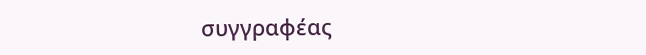συγγραφέας